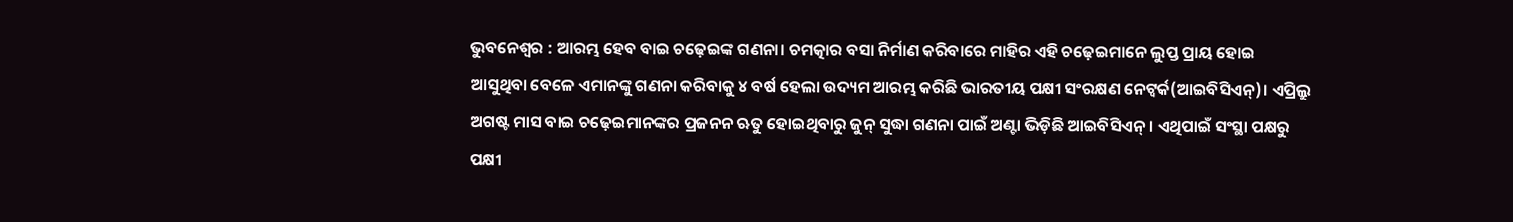ଭୁବନେଶ୍ବର : ଆରମ୍ଭ ହେବ ବାଇ ଚଢ଼େଇଙ୍କ ଗଣନା। ଚମତ୍କାର ବସା ନିର୍ମାଣ କରିବାରେ ମାହିର ଏହି ଚଢ଼େଇମାନେ ଲୁପ୍ତ ପ୍ରାୟ ହୋଇ ଆସୁଥିବା ବେଳେ ଏମାନଙ୍କୁ ଗଣନା କରିବାକୁ ୪ ବର୍ଷ ହେଲା ଉଦ୍ୟମ ଆରମ୍ଭ କରିଛି ଭାରତୀୟ ପକ୍ଷୀ ସଂରକ୍ଷଣ ନେଟ୍ୱର୍କ(ଆଇବିସିଏନ୍)। ଏପ୍ରିଲ୍ରୁ ଅଗଷ୍ଟ ମାସ ବାଇ ଚଢ଼େଇମାନଙ୍କର ପ୍ରଜନନ ଋତୁ ହୋଇଥିବାରୁ ଜୁନ୍ ସୁଦ୍ଧା ଗଣନା ପାଇଁ ଅଣ୍ଟା ଭିଡ଼ିଛି ଆଇବିସିଏନ୍। ଏଥିପାଇଁ ସଂସ୍ଥା ପକ୍ଷରୁ ପକ୍ଷୀ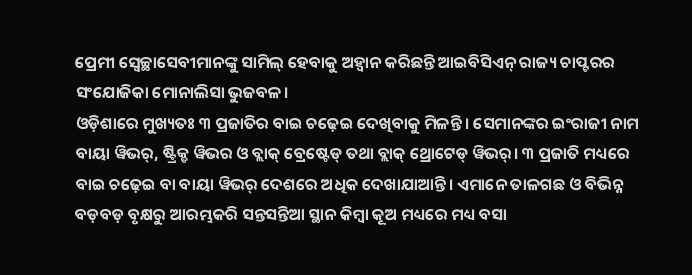ପ୍ରେମୀ ସ୍ବେଚ୍ଛାସେବୀମାନଙ୍କୁ ସାମିଲ୍ ହେବାକୁ ଅହ୍ବାନ କରିଛନ୍ତି ଆଇବିସିଏନ୍ ରାଜ୍ୟ ଚାପ୍ଟରର ସଂଯୋଜିକା ମୋନାଲିସା ଭୁଜବଳ।
ଓଡ଼ିଶାରେ ମୁଖ୍ୟତଃ ୩ ପ୍ରଜାତିର ବାଇ ଚଢ଼େଇ ଦେଖିବାକୁ ମିଳନ୍ତି। ସେମାନଙ୍କର ଇଂରାଜୀ ନାମ ବାୟା ୱିଭର୍, ଷ୍ଟ୍ରିକ୍ଡ ୱିଭର ଓ ବ୍ଲାକ୍ ବ୍ରେଷ୍ଟେଡ୍ ତଥା ବ୍ଲାକ୍ ଥ୍ରୋଟେଡ୍ ୱିଭର୍। ୩ ପ୍ରଜାତି ମଧ୍ୟରେ ବାଇ ଚଢ଼େଇ ବା ବାୟା ୱିଭର୍ ଦେଶରେ ଅଧିକ ଦେଖାଯାଆନ୍ତି। ଏମାନେ ତାଳଗଛ ଓ ବିଭିନ୍ନ ବଡ଼ବଡ଼ ବୃକ୍ଷରୁ ଆରମ୍ଭକରି ସନ୍ତସନ୍ତିଆ ସ୍ଥାନ କିମ୍ବା କୂଅ ମଧ୍ୟରେ ମଧ୍ୟ ବସା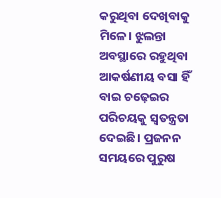କରୁଥିବା ଦେଖିବାକୁ ମିଳେ। ଝୁଲନ୍ତା ଅବସ୍ଥାରେ ରହୁଥିବା ଆକର୍ଷଣୀୟ ବସା ହିଁ ବାଇ ଚଢ଼େଇର ପରିଚୟକୁ ସ୍ବତନ୍ତ୍ରତା ଦେଇଛି। ପ୍ରଜନନ ସମୟରେ ପୁରୁଷ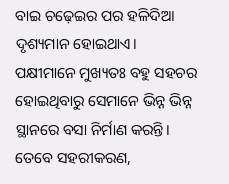ବାଇ ଚଢ଼େଇର ପର ହଳିଦିଆ ଦୃଶ୍ୟମାନ ହୋଇଥାଏ।
ପକ୍ଷୀମାନେ ମୁଖ୍ୟତଃ ବହୁ ସହଚର ହୋଇଥିବାରୁ ସେମାନେ ଭିନ୍ନ ଭିନ୍ନ ସ୍ଥାନରେ ବସା ନିର୍ମାଣ କରନ୍ତି। ତେବେ ସହରୀକରଣ,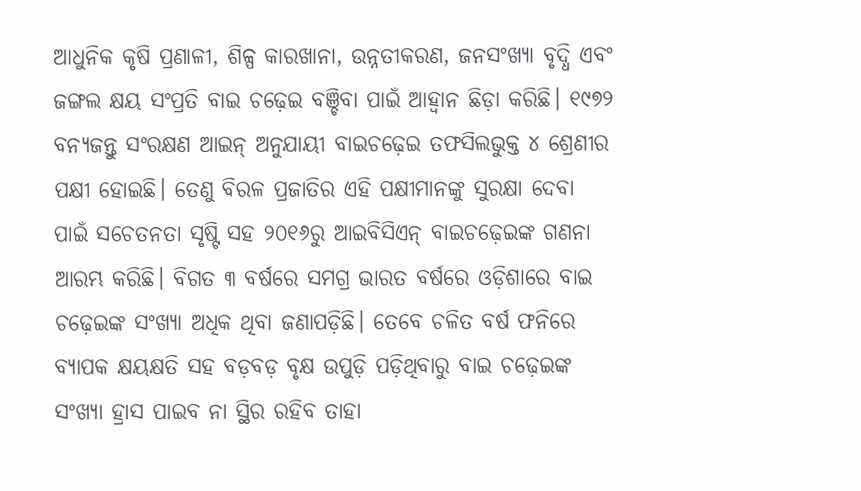ଆଧୁନିକ କୃଷି ପ୍ରଣାଳୀ, ଶିଳ୍ପ କାରଖାନା, ଉନ୍ନତୀକରଣ, ଜନସଂଖ୍ୟା ବୃଦ୍ଧି ଏବଂ ଜଙ୍ଗଲ କ୍ଷୟ ସଂପ୍ରତି ବାଇ ଚଢ଼େଇ ବଞ୍ଚିବା ପାଇଁ ଆହ୍ବାନ ଛିଡ଼ା କରିଛି। ୧୯୭୨ ବନ୍ୟଜନ୍ତୁ ସଂରକ୍ଷଣ ଆଇନ୍ ଅନୁଯାୟୀ ବାଇଚଢ଼େଇ ତଫସିଲଭୁକ୍ତ ୪ ଶ୍ରେଣୀର ପକ୍ଷୀ ହୋଇଛି। ତେଣୁ ବିରଳ ପ୍ରଜାତିର ଏହି ପକ୍ଷୀମାନଙ୍କୁ ସୁରକ୍ଷା ଦେବା ପାଇଁ ସଚେତନତା ସୃଷ୍ଟି ସହ ୨୦୧୬ରୁ ଆଇବିସିଏନ୍ ବାଇଚଢ଼େଇଙ୍କ ଗଣନା ଆରମ୍ଭ କରିଛି। ବିଗତ ୩ ବର୍ଷରେ ସମଗ୍ର ଭାରତ ବର୍ଷରେ ଓଡ଼ିଶାରେ ବାଇ ଚଢ଼େଇଙ୍କ ସଂଖ୍ୟା ଅଧିକ ଥିବା ଜଣାପଡ଼ିଛି। ତେବେ ଚଳିତ ବର୍ଷ ଫନିରେ ବ୍ୟାପକ କ୍ଷୟକ୍ଷତି ସହ ବଡ଼ବଡ଼ ବୃକ୍ଷ ଉପୁଡ଼ି ପଡ଼ିଥିବାରୁ ବାଇ ଚଢ଼େଇଙ୍କ ସଂଖ୍ୟା ହ୍ରାସ ପାଇବ ନା ସ୍ଥିର ରହିବ ତାହା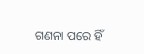ଗଣନା ପରେ ହିଁ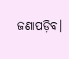ଜଣାପଡ଼ିବ।